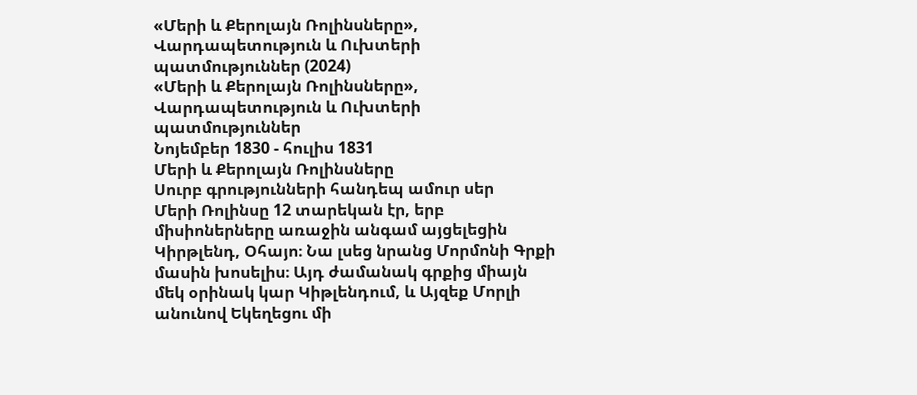«Մերի և Քերոլայն Ռոլինսները», Վարդապետություն և Ուխտերի պատմություններ (2024)
«Մերի և Քերոլայն Ռոլինսները», Վարդապետություն և Ուխտերի պատմություններ
Նոյեմբեր 1830 - հուլիս 1831
Մերի և Քերոլայն Ռոլինսները
Սուրբ գրությունների հանդեպ ամուր սեր
Մերի Ռոլինսը 12 տարեկան էր, երբ միսիոներները առաջին անգամ այցելեցին Կիրթլենդ, Օհայո։ Նա լսեց նրանց Մորմոնի Գրքի մասին խոսելիս։ Այդ ժամանակ գրքից միայն մեկ օրինակ կար Կիթլենդում, և Այզեք Մորլի անունով Եկեղեցու մի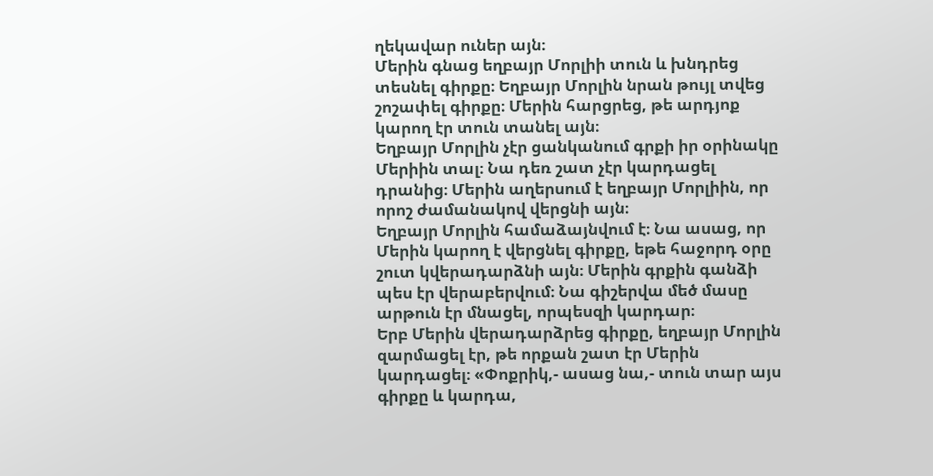ղեկավար ուներ այն։
Մերին գնաց եղբայր Մորլիի տուն և խնդրեց տեսնել գիրքը։ Եղբայր Մորլին նրան թույլ տվեց շոշափել գիրքը։ Մերին հարցրեց, թե արդյոք կարող էր տուն տանել այն։
Եղբայր Մորլին չէր ցանկանում գրքի իր օրինակը Մերիին տալ։ Նա դեռ շատ չէր կարդացել դրանից։ Մերին աղերսում է եղբայր Մորլիին, որ որոշ ժամանակով վերցնի այն։
Եղբայր Մորլին համաձայնվում է։ Նա ասաց, որ Մերին կարող է վերցնել գիրքը, եթե հաջորդ օրը շուտ կվերադարձնի այն։ Մերին գրքին գանձի պես էր վերաբերվում։ Նա գիշերվա մեծ մասը արթուն էր մնացել, որպեսզի կարդար։
Երբ Մերին վերադարձրեց գիրքը, եղբայր Մորլին զարմացել էր, թե որքան շատ էր Մերին կարդացել։ «Փոքրիկ,- ասաց նա,- տուն տար այս գիրքը և կարդա,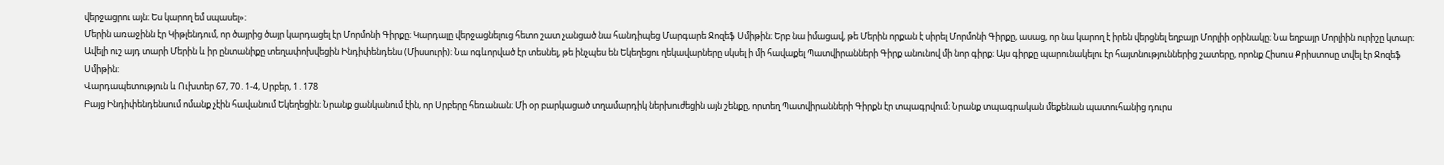վերջացրու այն։ Ես կարող եմ սպասել»։
Մերին առաջինն էր Կիթլենդում, որ ծայրից ծայր կարդացել էր Մորմոնի Գիրքը։ Կարդալը վերջացնելուց հետո շատ չանցած նա հանդիպեց Մարգարե Ջոզեֆ Սմիթին։ Երբ նա իմացավ, թե Մերին որքան է սիրել Մորմոնի Գիրքը, ասաց, որ նա կարող է իրեն վերցնել եղբայր Մորլիի օրինակը։ Նա եղբայր Մորլիին ուրիշը կտար։
Ավելի ուշ այդ տարի Մերին և իր ընտանիքը տեղափոխվեցին Ինդիփենդենս (Միսսուրի)։ Նա ոգևորված էր տեսնել, թե ինչպես են Եկեղեցու ղեկավարները սկսել ի մի հավաքել Պատվիրանների Գիրք անունով մի նոր գիրք։ Այս գիրքը պարունակելու էր հայտնություններից շատերը, որոնք Հիսուս Քրիստոսը տվել էր Ջոզեֆ Սմիթին:
Վարդապետություն և Ուխտեր 67, 70․1-4, Սրբեր, 1․178
Բայց Ինդիփենդենսում ոմանք չէին հավանում Եկեղեցին։ Նրանք ցանկանում էին, որ Սրբերը հեռանան։ Մի օր բարկացած տղամարդիկ ներխուժեցին այն շենքը, որտեղ Պատվիրանների Գիրքն էր տպագրվում։ Նրանք տպագրական մեքենան պատուհանից դուրս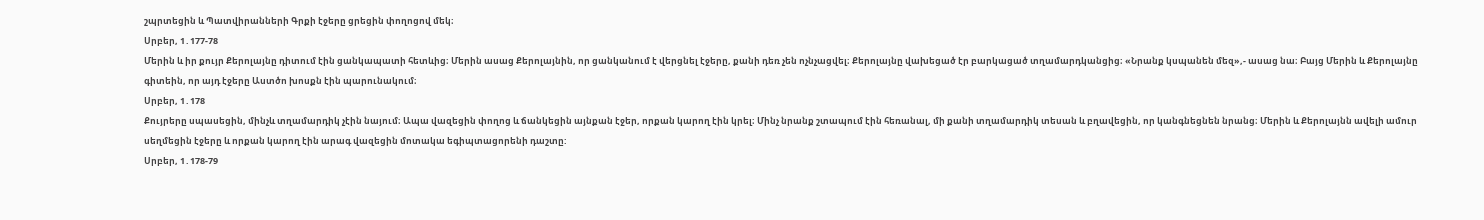շպրտեցին և Պատվիրանների Գրքի էջերը ցրեցին փողոցով մեկ։
Սրբեր, 1․177-78
Մերին և իր քույր Քերոլայնը դիտում էին ցանկապատի հետևից։ Մերին ասաց Քերոլայնին, որ ցանկանում է վերցնել էջերը, քանի դեռ չեն ոչնչացվել։ Քերոլայնը վախեցած էր բարկացած տղամարդկանցից։ «Նրանք կսպանեն մեզ»,- ասաց նա։ Բայց Մերին և Քերոլայնը գիտեին, որ այդ էջերը Աստծո խոսքն էին պարունակում։
Սրբեր, 1․178
Քույրերը սպասեցին, մինչև տղամարդիկ չէին նայում։ Ապա վազեցին փողոց և ճանկեցին այնքան էջեր, որքան կարող էին կրել։ Մինչ նրանք շտապում էին հեռանալ, մի քանի տղամարդիկ տեսան և բղավեցին, որ կանգնեցնեն նրանց։ Մերին և Քերոլայնն ավելի ամուր սեղմեցին էջերը և որքան կարող էին արագ վազեցին մոտակա եգիպտացորենի դաշտը:
Սրբեր, 1․178-79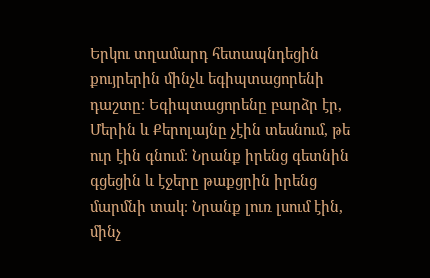Երկու տղամարդ հետապնդեցին քույրերին մինչև եգիպտացորենի դաշտը։ Եգիպտացորենը բարձր էր, Մերին և Քերոլայնը չէին տեսնում, թե ուր էին գնում։ Նրանք իրենց գետնին գցեցին և էջերը թաքցրին իրենց մարմնի տակ։ Նրանք լուռ լսում էին, մինչ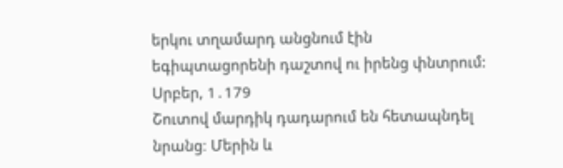երկու տղամարդ անցնում էին եգիպտացորենի դաշտով ու իրենց փնտրում:
Սրբեր, 1․179
Շուտով մարդիկ դադարում են հետապնդել նրանց։ Մերին և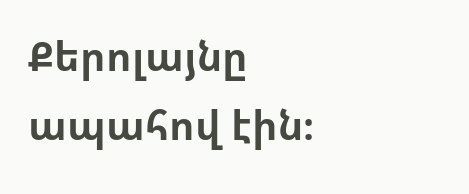Քերոլայնը ապահով էին։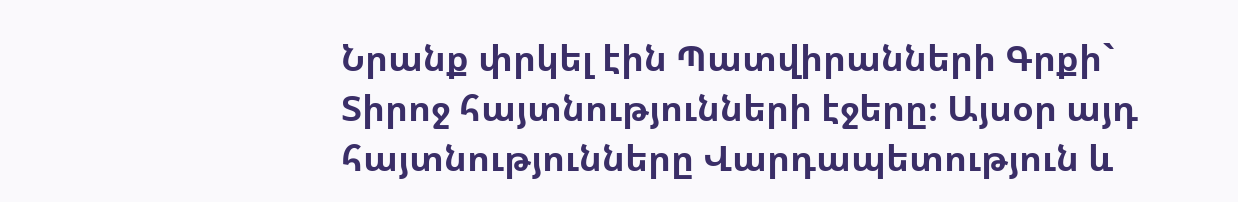Նրանք փրկել էին Պատվիրանների Գրքի` Տիրոջ հայտնությունների էջերը։ Այսօր այդ հայտնությունները Վարդապետություն և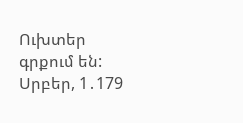Ուխտեր գրքում են:
Սրբեր, 1․179